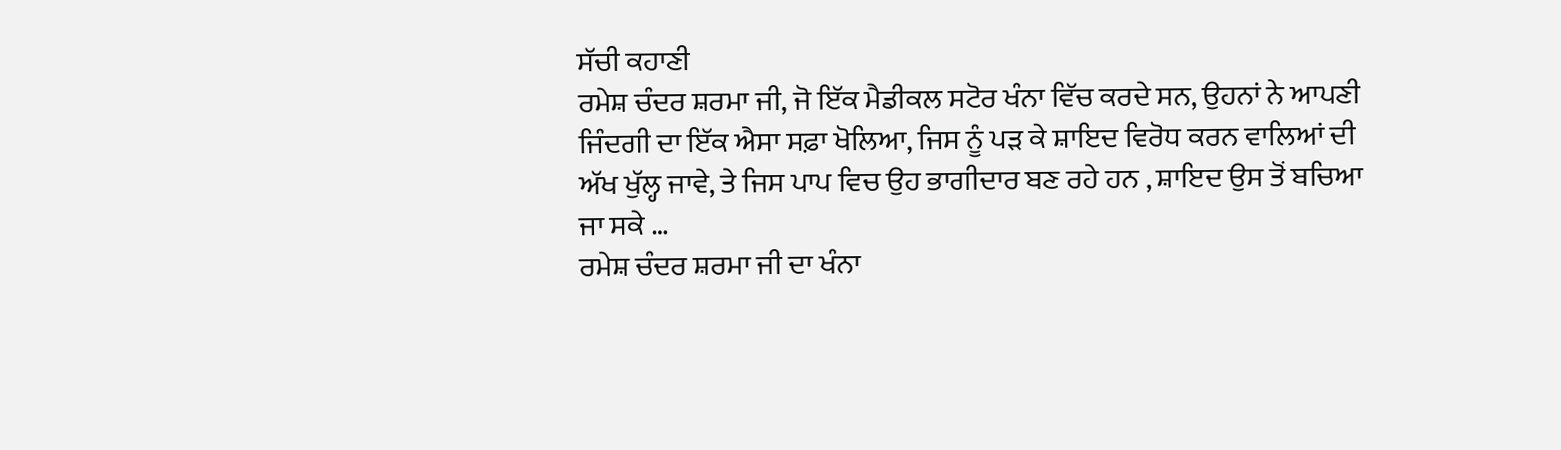ਸੱਚੀ ਕਹਾਣੀ
ਰਮੇਸ਼ ਚੰਦਰ ਸ਼ਰਮਾ ਜੀ, ਜੋ ਇੱਕ ਮੈਡੀਕਲ ਸਟੋਰ ਖੰਨਾ ਵਿੱਚ ਕਰਦੇ ਸਨ, ਉਹਨਾਂ ਨੇ ਆਪਣੀ ਜਿੰਦਗੀ ਦਾ ਇੱਕ ਐਸਾ ਸਫ਼ਾ ਖੋਲਿਆ, ਜਿਸ ਨੂੰ ਪੜ ਕੇ ਸ਼ਾਇਦ ਵਿਰੋਧ ਕਰਨ ਵਾਲਿਆਂ ਦੀ ਅੱਖ ਖੁੱਲ੍ਹ ਜਾਵੇ, ਤੇ ਜਿਸ ਪਾਪ ਵਿਚ ਉਹ ਭਾਗੀਦਾਰ ਬਣ ਰਹੇ ਹਨ , ਸ਼ਾਇਦ ਉਸ ਤੋਂ ਬਚਿਆ ਜਾ ਸਕੇ …
ਰਮੇਸ਼ ਚੰਦਰ ਸ਼ਰਮਾ ਜੀ ਦਾ ਖੰਨਾ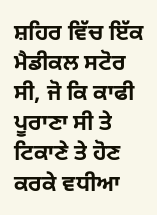ਸ਼ਹਿਰ ਵਿੱਚ ਇੱਕ ਮੈਡੀਕਲ ਸਟੋਰ ਸੀ, ਜੋ ਕਿ ਕਾਫੀ ਪੂਰਾਣਾ ਸੀ ਤੇ ਟਿਕਾਣੇ ਤੇ ਹੋਣ ਕਰਕੇ ਵਧੀਆ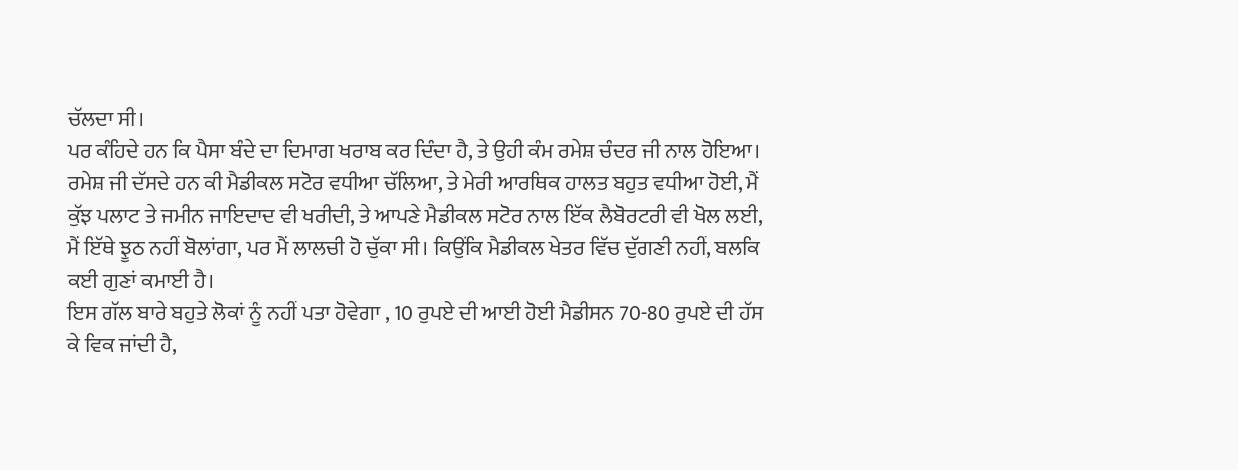ਚੱਲਦਾ ਸੀ।
ਪਰ ਕੰਹਿਦੇ ਹਨ ਕਿ ਪੈਸਾ ਬੰਦੇ ਦਾ ਦਿਮਾਗ ਖਰਾਬ ਕਰ ਦਿੰਦਾ ਹੈ, ਤੇ ਉਹੀ ਕੰਮ ਰਮੇਸ਼ ਚੰਦਰ ਜੀ ਨਾਲ ਹੋਇਆ।
ਰਮੇਸ਼ ਜੀ ਦੱਸਦੇ ਹਨ ਕੀ ਮੈਡੀਕਲ ਸਟੋਰ ਵਧੀਆ ਚੱਲਿਆ, ਤੇ ਮੇਰੀ ਆਰਥਿਕ ਹਾਲਤ ਬਹੁਤ ਵਧੀਆ ਹੋਈ, ਮੈਂ ਕੁੱਝ ਪਲਾਟ ਤੇ ਜਮੀਨ ਜਾਇਦਾਦ ਵੀ ਖਰੀਦੀ, ਤੇ ਆਪਣੇ ਮੈਡੀਕਲ ਸਟੋਰ ਨਾਲ ਇੱਕ ਲੈਬੋਰਟਰੀ ਵੀ ਖੋਲ ਲਈ, ਮੈਂ ਇੱਥੇ ਝੂਠ ਨਹੀਂ ਬੋਲਾਂਗਾ, ਪਰ ਮੈਂ ਲਾਲਚੀ ਹੋ ਚੁੱਕਾ ਸੀ। ਕਿਉਂਕਿ ਮੈਡੀਕਲ ਖੇਤਰ ਵਿੱਚ ਦੁੱਗਣੀ ਨਹੀਂ, ਬਲਕਿ ਕਈ ਗੁਣਾਂ ਕਮਾਈ ਹੈ।
ਇਸ ਗੱਲ ਬਾਰੇ ਬਹੁਤੇ ਲੋਕਾਂ ਨੂੰ ਨਹੀਂ ਪਤਾ ਹੋਵੇਗਾ , 10 ਰੁਪਏ ਦੀ ਆਈ ਹੋਈ ਮੈਡੀਸਨ 70-80 ਰੁਪਏ ਦੀ ਹੱਸ ਕੇ ਵਿਕ ਜਾਂਦੀ ਹੈ,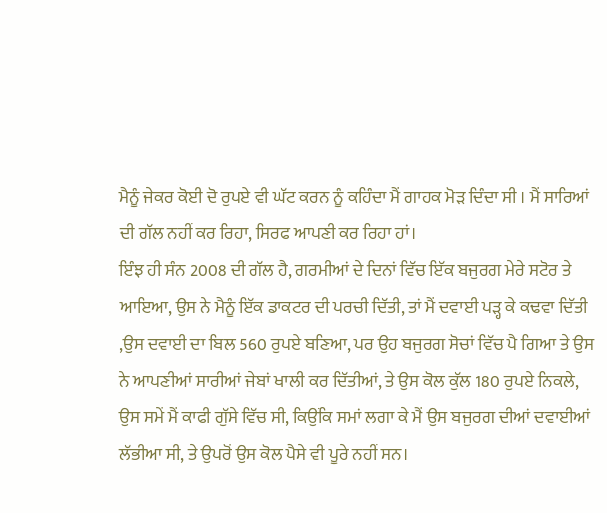ਮੈਨੂੰ ਜੇਕਰ ਕੋਈ ਦੋ ਰੁਪਏ ਵੀ ਘੱਟ ਕਰਨ ਨੂੰ ਕਹਿੰਦਾ ਮੈਂ ਗਾਹਕ ਮੋੜ ਦਿੰਦਾ ਸੀ । ਮੈਂ ਸਾਰਿਆਂ ਦੀ ਗੱਲ ਨਹੀਂ ਕਰ ਰਿਹਾ, ਸਿਰਫ ਆਪਣੀ ਕਰ ਰਿਹਾ ਹਾਂ।
ਇੰਝ ਹੀ ਸੰਨ 2008 ਦੀ ਗੱਲ ਹੈ, ਗਰਮੀਆਂ ਦੇ ਦਿਨਾਂ ਵਿੱਚ ਇੱਕ ਬਜੁਰਗ ਮੇਰੇ ਸਟੋਰ ਤੇ ਆਇਆ, ਉਸ ਨੇ ਮੈਨੂੰ ਇੱਕ ਡਾਕਟਰ ਦੀ ਪਰਚੀ ਦਿੱਤੀ, ਤਾਂ ਮੈਂ ਦਵਾਈ ਪੜ੍ਹ ਕੇ ਕਢਵਾ ਦਿੱਤੀ ,ਉਸ ਦਵਾਈ ਦਾ ਬਿਲ 560 ਰੁਪਏ ਬਣਿਆ, ਪਰ ਉਹ ਬਜੁਰਗ ਸੋਚਾਂ ਵਿੱਚ ਪੈ ਗਿਆ ਤੇ ਉਸ ਨੇ ਆਪਣੀਆਂ ਸਾਰੀਆਂ ਜੇਬਾਂ ਖਾਲੀ ਕਰ ਦਿੱਤੀਆਂ, ਤੇ ਉਸ ਕੋਲ ਕੁੱਲ 180 ਰੁਪਏ ਨਿਕਲੇ, ਉਸ ਸਮੇਂ ਮੈਂ ਕਾਫੀ ਗੁੱਸੇ ਵਿੱਚ ਸੀ, ਕਿਉਂਕਿ ਸਮਾਂ ਲਗਾ ਕੇ ਮੈਂ ਉਸ ਬਜੁਰਗ ਦੀਆਂ ਦਵਾਈਆਂ ਲੱਭੀਆ ਸੀ, ਤੇ ਉਪਰੋਂ ਉਸ ਕੋਲ ਪੈਸੇ ਵੀ ਪੂਰੇ ਨਹੀਂ ਸਨ।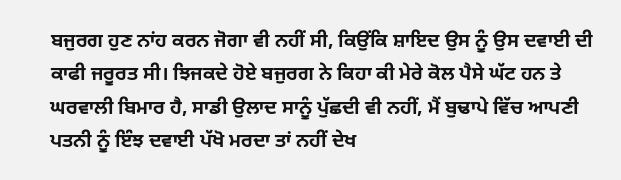ਬਜੁਰਗ ਹੁਣ ਨਾਂਹ ਕਰਨ ਜੋਗਾ ਵੀ ਨਹੀਂ ਸੀ, ਕਿਉਂਕਿ ਸ਼ਾਇਦ ਉਸ ਨੂੰ ਉਸ ਦਵਾਈ ਦੀ ਕਾਫੀ ਜਰੂਰਤ ਸੀ। ਝਿਜਕਦੇ ਹੋਏ ਬਜੁਰਗ ਨੇ ਕਿਹਾ ਕੀ ਮੇਰੇ ਕੋਲ ਪੈਸੇ ਘੱਟ ਹਨ ਤੇ ਘਰਵਾਲੀ ਬਿਮਾਰ ਹੈ, ਸਾਡੀ ਉਲਾਦ ਸਾਨੂੰ ਪੁੱਛਦੀ ਵੀ ਨਹੀਂ, ਮੈਂ ਬੁਢਾਪੇ ਵਿੱਚ ਆਪਣੀ ਪਤਨੀ ਨੂੰ ਇੰਝ ਦਵਾਈ ਪੱਖੋ ਮਰਦਾ ਤਾਂ ਨਹੀਂ ਦੇਖ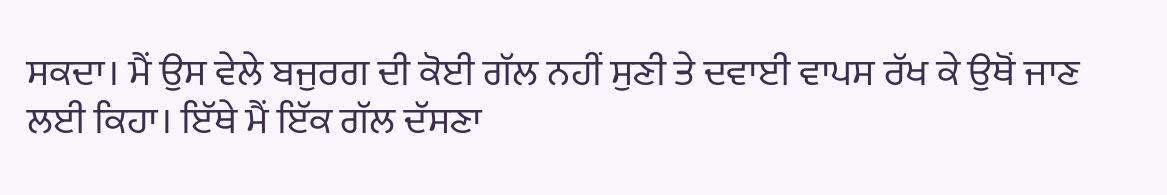ਸਕਦਾ। ਮੈਂ ਉਸ ਵੇਲੇ ਬਜੁਰਗ ਦੀ ਕੋਈ ਗੱਲ ਨਹੀਂ ਸੁਣੀ ਤੇ ਦਵਾਈ ਵਾਪਸ ਰੱਖ ਕੇ ਉਥੋਂ ਜਾਣ ਲਈ ਕਿਹਾ। ਇੱਥੇ ਮੈਂ ਇੱਕ ਗੱਲ ਦੱਸਣਾ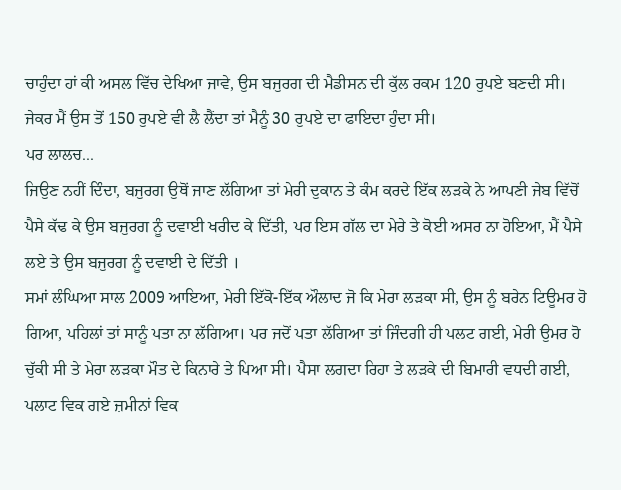ਚਾਹੁੰਦਾ ਹਾਂ ਕੀ ਅਸਲ ਵਿੱਚ ਦੇਖਿਆ ਜਾਵੇ, ਉਸ ਬਜੁਰਗ ਦੀ ਮੈਡੀਸਨ ਦੀ ਕੁੱਲ ਰਕਮ 120 ਰੁਪਏ ਬਣਦੀ ਸੀ। ਜੇਕਰ ਮੈਂ ਉਸ ਤੋਂ 150 ਰੁਪਏ ਵੀ ਲੈ ਲੈਂਦਾ ਤਾਂ ਮੈਨੂੰ 30 ਰੁਪਏ ਦਾ ਫਾਇਦਾ ਹੁੰਦਾ ਸੀ।
ਪਰ ਲਾਲਚ...
ਜਿਉਣ ਨਹੀਂ ਦਿੰਦਾ, ਬਜੁਰਗ ਉਥੋਂ ਜਾਣ ਲੱਗਿਆ ਤਾਂ ਮੇਰੀ ਦੁਕਾਨ ਤੇ ਕੰਮ ਕਰਦੇ ਇੱਕ ਲੜਕੇ ਨੇ ਆਪਣੀ ਜੇਬ ਵਿੱਚੋਂ ਪੈਸੇ ਕੱਢ ਕੇ ਉਸ ਬਜੁਰਗ ਨੂੰ ਦਵਾਈ ਖਰੀਦ ਕੇ ਦਿੱਤੀ, ਪਰ ਇਸ ਗੱਲ ਦਾ ਮੇਰੇ ਤੇ ਕੋਈ ਅਸਰ ਨਾ ਹੋਇਆ, ਮੈਂ ਪੈਸੇ ਲਏ ਤੇ ਉਸ ਬਜੁਰਗ ਨੂੰ ਦਵਾਈ ਦੇ ਦਿੱਤੀ ।
ਸਮਾਂ ਲੰਘਿਆ ਸਾਲ 2009 ਆਇਆ, ਮੇਰੀ ਇੱਕੋ-ਇੱਕ ਔਲਾਦ ਜੋ ਕਿ ਮੇਰਾ ਲੜਕਾ ਸੀ, ਉਸ ਨੂੰ ਬਰੇਨ ਟਿਊਮਰ ਹੋ ਗਿਆ, ਪਹਿਲਾਂ ਤਾਂ ਸਾਨੂੰ ਪਤਾ ਨਾ ਲੱਗਿਆ। ਪਰ ਜਦੋਂ ਪਤਾ ਲੱਗਿਆ ਤਾਂ ਜਿੰਦਗੀ ਹੀ ਪਲਟ ਗਈ, ਮੇਰੀ ਉਮਰ ਹੋ ਚੁੱਕੀ ਸੀ ਤੇ ਮੇਰਾ ਲੜਕਾ ਮੌਤ ਦੇ ਕਿਨਾਰੇ ਤੇ ਪਿਆ ਸੀ। ਪੈਸਾ ਲਗਦਾ ਰਿਹਾ ਤੇ ਲੜਕੇ ਦੀ ਬਿਮਾਰੀ ਵਧਦੀ ਗਈ, ਪਲਾਟ ਵਿਕ ਗਏ ਜ਼ਮੀਨਾਂ ਵਿਕ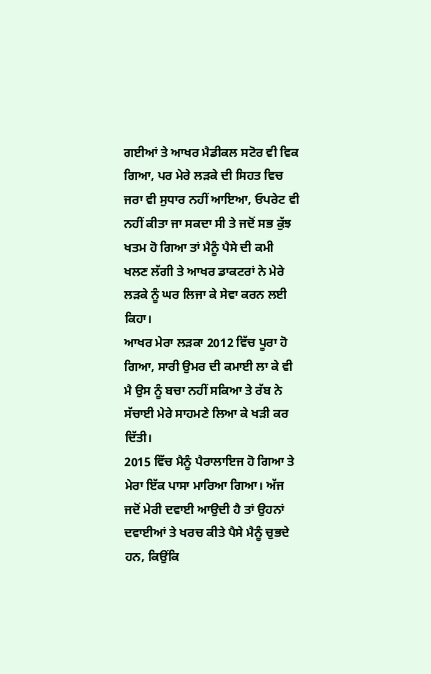ਗਈਆਂ ਤੇ ਆਖਰ ਮੈਡੀਕਲ ਸਟੋਰ ਵੀ ਵਿਕ ਗਿਆ, ਪਰ ਮੇਰੇ ਲੜਕੇ ਦੀ ਸਿਹਤ ਵਿਚ ਜਰਾ ਵੀ ਸੁਧਾਰ ਨਹੀਂ ਆਇਆ, ਓਪਰੇਟ ਵੀ ਨਹੀਂ ਕੀਤਾ ਜਾ ਸਕਦਾ ਸੀ ਤੇ ਜਦੋਂ ਸਭ ਕੁੱਝ ਖਤਮ ਹੋ ਗਿਆ ਤਾਂ ਮੈਨੂੰ ਪੈਸੇ ਦੀ ਕਮੀ ਖਲਣ ਲੱਗੀ ਤੇ ਆਖਰ ਡਾਕਟਰਾਂ ਨੇ ਮੇਰੇ ਲੜਕੇ ਨੂੰ ਘਰ ਲਿਜਾ ਕੇ ਸੇਵਾ ਕਰਨ ਲਈ ਕਿਹਾ।
ਆਖਰ ਮੇਰਾ ਲੜਕਾ 2012 ਵਿੱਚ ਪੂਰਾ ਹੋ ਗਿਆ, ਸਾਰੀ ਉਮਰ ਦੀ ਕਮਾਈ ਲਾ ਕੇ ਵੀ ਮੈ ਉਸ ਨੂੰ ਬਚਾ ਨਹੀਂ ਸਕਿਆ ਤੇ ਰੱਬ ਨੇ ਸੱਚਾਈ ਮੇਰੇ ਸਾਹਮਣੇ ਲਿਆ ਕੇ ਖੜੀ ਕਰ ਦਿੱਤੀ।
2015 ਵਿੱਚ ਮੈਨੂੰ ਪੈਰਾਲਾਇਜ ਹੋ ਗਿਆ ਤੇ ਮੇਰਾ ਇੱਕ ਪਾਸਾ ਮਾਰਿਆ ਗਿਆ। ਅੱਜ ਜਦੋਂ ਮੇਰੀ ਦਵਾਈ ਆਉਦੀ ਹੈ ਤਾਂ ਉਹਨਾਂ ਦਵਾਈਆਂ ਤੇ ਖਰਚ ਕੀਤੇ ਪੈਸੇ ਮੈਨੂੰ ਚੁਭਦੇ ਹਨ, ਕਿਉਂਕਿ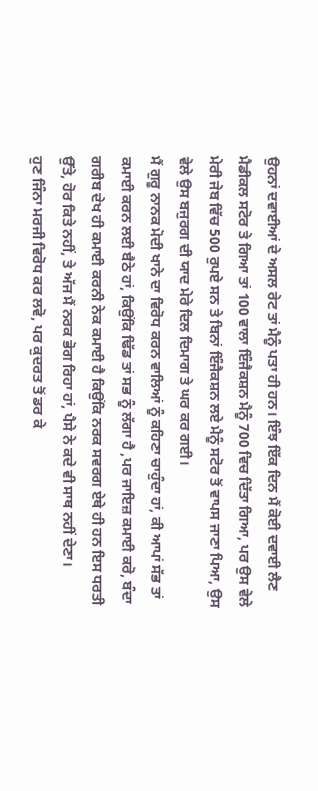ਉਹਨਾਂ ਦਵਾਈਆਂ ਦੇ ਅਸਲ ਰੇਟ ਤਾਂ ਮੈਨੂੰ ਪਤਾ ਹੀ ਹਨ। ਇੰਝ ਇੱਕ ਦਿਨ ਮੈਂ ਕੋਈ ਦਵਾਈ ਲੈਣ ਮੈਡੀਕਲ ਸਟੋਰ ਤੇ ਗਿਆ ਤਾਂ 100 ਵਾਲਾ ਇੰਜੈਕਸ਼ਨ ਮੈਨੂੰ 700 ਵਿਚ ਦਿੱਤਾ ਗਿਆ, ਪਰ ਉਸ ਵੇਲੇ ਮੇਰੀ ਜੇਬ ਵਿੱਚ 500 ਰੁਪਏ ਸਨ ਤੇ ਬਿਨਾਂ ਇੰਜੈਕਸ਼ਨ ਲਏ ਮੈਨੂੰ ਸਟੋਰ ਤੋਂ ਵਾਪਸ ਜਾਣਾ ਪਿਆ, ਉਸ ਵੇਲੇ ਉਸ ਬਜੁਰਗ ਦੀ ਯਾਦ ਮੇਰੇ ਦਿਲ ਦਿਮਾਗ ਤੇ ਘਰ ਕਰ ਗਈ।
ਮੈਂ ਗੁਰੂ ਨਾਨਕ ਮੋਦੀ ਖਾਨੇ ਦਾ ਵਿਰੋਧ ਕਰਨ ਵਾਲਿਆਂ ਨੂੰ ਕਹਿਣਾ ਚਾਹੁੰਦਾ ਹਾਂ, ਕੀ ਆਪਾਂ ਸੱਭ ਤਾਂ ਕਮਾਈ ਕਰਨ ਲਈ ਬੈਠੇ ਹਾਂ, ਕਿਉਂਕਿ ਢਿੱਡ ਤਾਂ ਸਭ ਨੂੰ ਲੱਗਾ ਹੈ ,ਪਰ ਜਾਇਜ਼ ਕਮਾਈ ਕਰੋ, ਬੰਦਾ ਗਰੀਬ ਦੇਖ ਹੀ ਕਮਾਈ ਕਰਨੀ ਨੇਕ ਕਮਾਈ ਹੈ ਕਿਉਂਕਿ ਨਰਕ ਸਵਰਗ ਏਥੇ ਹੀ ਹਨ ਇਸ ਧਰਤੀ ਉੱਤੇ, ਹੋਰ ਕਿਤੇ ਨਹੀਂ, ਤੇ ਅੱਜ ਮੈਂ ਨਰਕ ਭੋਗ ਰਿਹਾ ਹਾਂ, ਪੈਸੇ ਨੇ ਕਦੇ ਵੀ ਸਾਥ ਨਹੀਂ ਦੇਣਾ।
ਹੁਣ ਜਿੰਨਾ ਮਰਜੀ ਵਿਰੋਧ ਕਰ ਲਵੋ, ਪਰ ਕੁਦਰਤ ਤੋਂ ਡਰ ਕੇ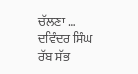ਚੱਲਣਾ …
ਦਵਿੰਦਰ ਸਿੰਘ
ਰੱਬ ਸੱਭ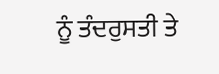ਨੂੰ ਤੰਦਰੁਸਤੀ ਤੇ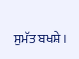ਸੁਮੱਤ ਬਖਸ਼ੇ।